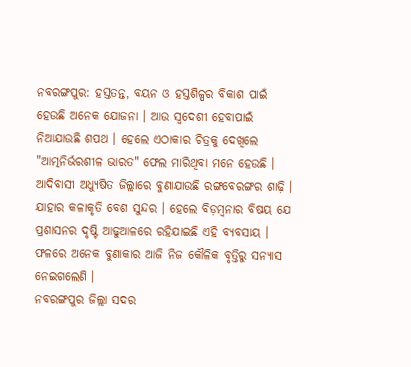ନବରଙ୍ଗପୁର: ହସ୍ତତନ୍ତ, ବୟନ ଓ ହସ୍ତଶିଳ୍ପର ବିକାଶ ପାଇଁ ହେଉଛି ଅନେକ ଯୋଜନା । ଆଉ ସ୍ବଦେଶୀ ହେବାପାଇଁ ନିଆଯାଉଛି ଶପଥ । ହେଲେ ଏଠାକାର ଚିତ୍ରକୁ ଦେଖିଲେ "ଆତ୍ମନିର୍ଭରଶୀଳ ଭାରତ" ଫେଲ ମାରିଥିବା ମନେ ହେଉଛି । ଆଦିବାସୀ ଅଧ୍ୟୁଷିତ ଜିଲ୍ଲାରେ ବୁଣାଯାଉଛି ରଙ୍ଗବେରଙ୍ଗର ଶାଢ଼ି । ଯାହାର କଳାକୃତି ବେଶ ସୁନ୍ଦର । ହେଲେ ବିଡ଼ମ୍ବନାର ବିଷୟ ଯେ ପ୍ରଶାସନର ଦୃଷ୍ଟି ଆଢୁଆଳରେ ରହିଯାଇଛି ଏହି ବ୍ୟବସାୟ । ଫଳରେ ଅନେକ ବୁଣାକାର ଆଜି ନିଜ କୌଳିକ ବୃତ୍ତିରୁ ସନ୍ୟାସ ନେଇଗଲେଣି ।
ନବରଙ୍ଗପୁର ଜିଲ୍ଲା ସଦର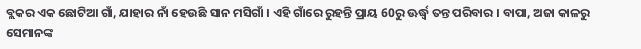ବ୍ଲକର ଏକ ଛୋଟିଆ ଗାଁ, ଯାହାର ନାଁ ହେଉଛି ସାନ ମସିଗାଁ । ଏହି ଗାଁରେ ରୁହନ୍ତି ପ୍ରାୟ 60ରୁ ଊର୍ଦ୍ଧ୍ବ ତନ୍ତ ପରିବାର । ବାପା, ଅଜା କାଳରୁ ସେମାନଙ୍କ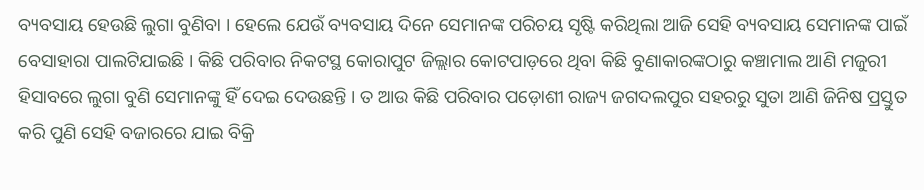ବ୍ୟବସାୟ ହେଉଛି ଲୁଗା ବୁଣିବା । ହେଲେ ଯେଉଁ ବ୍ୟବସାୟ ଦିନେ ସେମାନଙ୍କ ପରିଚୟ ସୃଷ୍ଟି କରିଥିଲା ଆଜି ସେହି ବ୍ୟବସାୟ ସେମାନଙ୍କ ପାଇଁ ବେସାହାରା ପାଲଟିଯାଇଛି । କିଛି ପରିବାର ନିକଟସ୍ଥ କୋରାପୁଟ ଜିଲ୍ଲାର କୋଟପାଡ଼ରେ ଥିବା କିଛି ବୁଣାକାରଙ୍କଠାରୁ କଞ୍ଚାମାଲ ଆଣି ମଜୁରୀ ହିସାବରେ ଲୁଗା ବୁଣି ସେମାନଙ୍କୁ ହିଁ ଦେଇ ଦେଉଛନ୍ତି । ତ ଆଉ କିଛି ପରିବାର ପଡ଼ୋଶୀ ରାଜ୍ୟ ଜଗଦଲପୁର ସହରରୁ ସୁତା ଆଣି ଜିନିଷ ପ୍ରସ୍ତୁତ କରି ପୁଣି ସେହି ବଜାରରେ ଯାଇ ବିକ୍ରି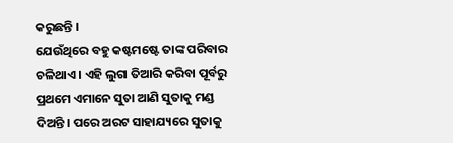କରୁଛନ୍ତି ।
ଯେଉଁଥିରେ ବହୁ କଷ୍ଟମଷ୍ଟେ ତାଙ୍କ ପରିବାର ଚଳିଥାଏ । ଏହି ଲୁଗା ତିଆରି କରିବା ପୂର୍ବରୁ ପ୍ରଥମେ ଏମାନେ ସୁତା ଆଣି ସୁତାକୁ ମଣ୍ଡ ଦିଅନ୍ତି । ପରେ ଅରଟ ସାହାଯ୍ୟରେ ସୁତାକୁ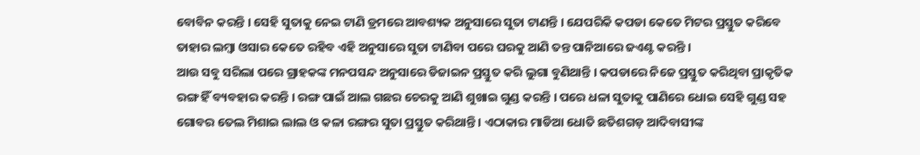ବୋବିନ କରନ୍ତି । ସେହି ସୁତାକୁ ନେଇ ଟାଣି ଡ୍ରମରେ ଆବଶ୍ୟକ ଅନୁସାରେ ସୁତା ଟାଣନ୍ତି । ଯେପରିକି କପଡା କେତେ ମିଟର ପ୍ରସ୍ତୁତ କରିବେ ତାହାର ଲମ୍ବା ଓସାର କେତେ ରହିବ ଏହି ଅନୁସାରେ ସୁତା ଟାଣିବା ପରେ ଘରକୁ ଆଣି ତନ୍ତ ପାନିଆରେ ଜଏଣ୍ଟ କରନ୍ତି ।
ଆଉ ସବୁ ସରିଲା ପରେ ଗ୍ରାହକଙ୍କ ମନପସନ୍ଦ ଅନୁସାରେ ଡିଜାଇନ ପ୍ରସ୍ତୁତ କରି ଲୁଗା ବୁଣିଥାନ୍ତି । କପଡାରେ ନିଜେ ପ୍ରସ୍ତୁତ କରିଥିବା ପ୍ରାକୃତିକ ରଙ୍ଗ ହିଁ ବ୍ୟବହାର କରନ୍ତି । ରଙ୍ଗ ପାଇଁ ଆଲ ଗଛର ଚେରକୁ ଆଣି ଶୁଖାଇ ଗୁଣ୍ଡ କରନ୍ତି । ପରେ ଧଳା ସୁତାକୁ ପାଣିରେ ଧୋଇ ସେହି ଗୁଣ୍ଡ ସହ ଗୋବର ତେଲ ମିଶାଇ ଲାଲ ଓ କଳା ରଙ୍ଗର ସୁତା ପ୍ରସ୍ତୁତ କରିଥାନ୍ତି । ଏଠାକାର ମାଡିଆ ଧୋତି ଛତିଶଗଡ଼ ଆଦିବାସୀଙ୍କ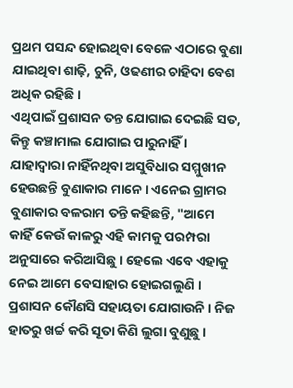ପ୍ରଥମ ପସନ୍ଦ ହୋଇଥିବା ବେଳେ ଏଠାରେ ବୁଣା ଯାଇଥିବା ଶାଢ଼ି, ଚୁନି, ଓଢଣୀର ଚାହିଦା ବେଶ ଅଧିକ ରହିଛି ।
ଏଥିପାଇଁ ପ୍ରଶାସନ ତନ୍ତ ଯୋଗାଇ ଦେଇଛି ସତ, କିନ୍ତୁ କଞ୍ଚାମାଲ ଯୋଗାଇ ପାରୁନାହିଁ । ଯାହାଦ୍ୱାରା ନାହିଁନଥିବା ଅସୁବିଧାର ସମ୍ମୁଖୀନ ହେଉଛନ୍ତି ବୁଣାକାର ମାନେ । ଏନେଇ ଗ୍ରାମର ବୁଣାକାର ବଳରାମ ତନ୍ତି କହିଛନ୍ତି, "ଆମେ କାହିଁ କେଉଁ କାଳରୁ ଏହି କାମକୁ ପରମ୍ପରା ଅନୁସାରେ କରିଆସିଛୁ। ହେଲେ ଏବେ ଏହାକୁ ନେଇ ଆମେ ବେସାହାର ହୋଇଗଲୁଣି । ପ୍ରଶାସନ କୌଣସି ସହାୟତା ଯୋଗାଉନି । ନିଜ ହାତରୁ ଖର୍ଚ୍ଚ କରି ସୂତା କିଣି ଲୁଗା ବୁଣୁଛୁ ।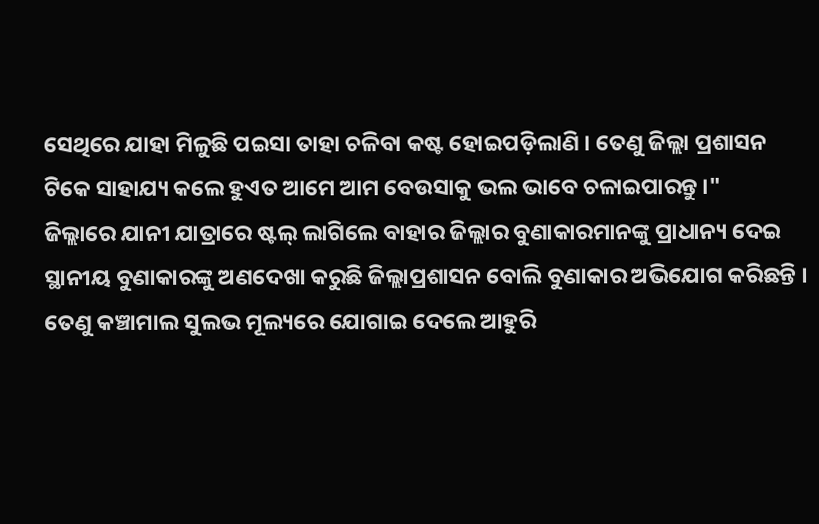ସେଥିରେ ଯାହା ମିଳୁଛି ପଇସା ତାହା ଚଳିବା କଷ୍ଟ ହୋଇପଡ଼ିଲାଣି । ତେଣୁ ଜିଲ୍ଲା ପ୍ରଶାସନ ଟିକେ ସାହାଯ୍ୟ କଲେ ହୁଏତ ଆମେ ଆମ ବେଉସାକୁ ଭଲ ଭାବେ ଚଳାଇପାରନ୍ତୁ ।"
ଜିଲ୍ଲାରେ ଯାନୀ ଯାତ୍ରାରେ ଷ୍ଟଲ୍ ଲାଗିଲେ ବାହାର ଜିଲ୍ଲାର ବୁଣାକାରମାନଙ୍କୁ ପ୍ରାଧାନ୍ୟ ଦେଇ ସ୍ଥାନୀୟ ବୁଣାକାରଙ୍କୁ ଅଣଦେଖା କରୁଛି ଜିଲ୍ଲାପ୍ରଶାସନ ବୋଲି ବୁଣାକାର ଅଭିଯୋଗ କରିଛନ୍ତି । ତେଣୁ କଞ୍ଚାମାଲ ସୁଲଭ ମୂଲ୍ୟରେ ଯୋଗାଇ ଦେଲେ ଆହୁରି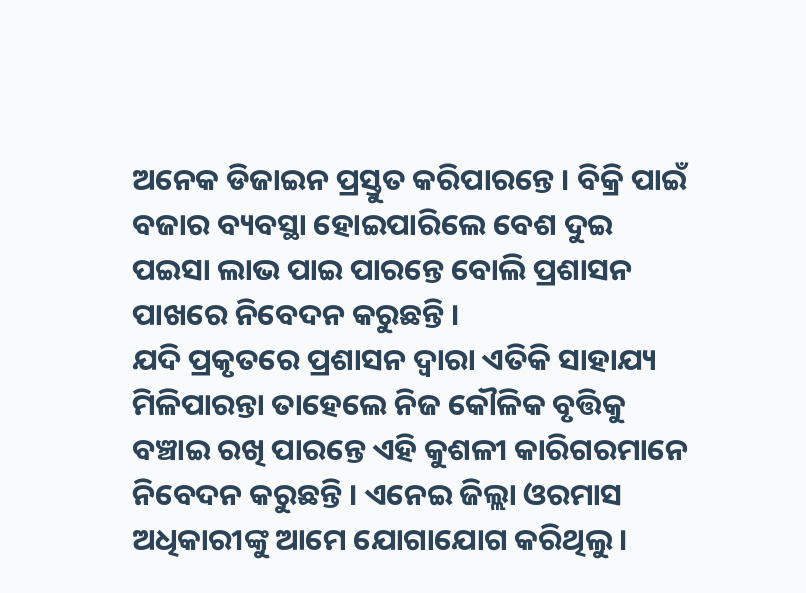ଅନେକ ଡିଜାଇନ ପ୍ରସ୍ତୁତ କରିପାରନ୍ତେ । ବିକ୍ରି ପାଇଁ ବଜାର ବ୍ୟବସ୍ଥା ହୋଇପାରିଲେ ବେଶ ଦୁଇ ପଇସା ଲାଭ ପାଇ ପାରନ୍ତେ ବୋଲି ପ୍ରଶାସନ ପାଖରେ ନିବେଦନ କରୁଛନ୍ତି ।
ଯଦି ପ୍ରକୃତରେ ପ୍ରଶାସନ ଦ୍ୱାରା ଏତିକି ସାହାଯ୍ୟ ମିଳିପାରନ୍ତା ତାହେଲେ ନିଜ କୌଳିକ ବୃତ୍ତିକୁ ବଞ୍ଚାଇ ରଖି ପାରନ୍ତେ ଏହି କୁଶଳୀ କାରିଗରମାନେ ନିବେଦନ କରୁଛନ୍ତି । ଏନେଇ ଜିଲ୍ଲା ଓରମାସ ଅଧିକାରୀଙ୍କୁ ଆମେ ଯୋଗାଯୋଗ କରିଥିଲୁ ।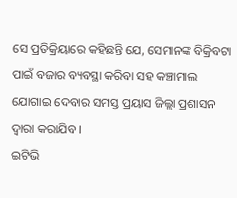ସେ ପ୍ରତିକ୍ରିୟାରେ କହିଛନ୍ତି ଯେ, ସେମାନଙ୍କ ବିକ୍ରିବଟା ପାଇଁ ବଜାର ବ୍ୟବସ୍ଥା କରିବା ସହ କଞ୍ଚାମାଲ ଯୋଗାଇ ଦେବାର ସମସ୍ତ ପ୍ରୟାସ ଜିଲ୍ଲା ପ୍ରଶାସନ ଦ୍ୱାରା କରାଯିବ ।
ଇଟିଭି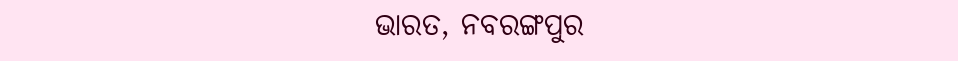ଭାରତ, ନବରଙ୍ଗପୁର